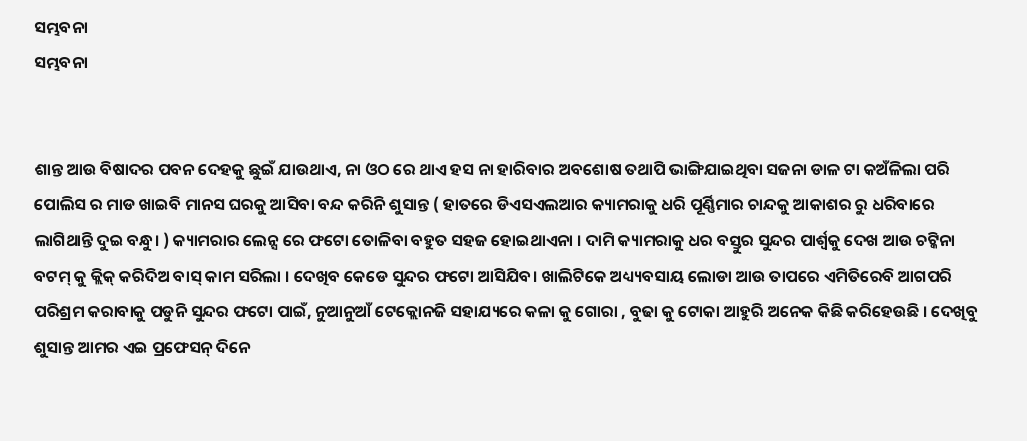ସମ୍ଭବନା
ସମ୍ଭବନା


ଶାନ୍ତ ଆଉ ବିଷାଦର ପବନ ଦେହକୁ ଛୁଇଁ ଯାଉଥାଏ, ନା ଓଠ ରେ ଥାଏ ହସ ନା ହାରିବାର ଅବଶୋଷ ତଥାପି ଭାଙ୍ଗିଯାଇଥିବା ସଜନା ଡାଳ ଟା କଅଁଳିଲା ପରି ପୋଲିସ ର ମାଡ ଖାଇବି ମାନସ ଘରକୁ ଆସିବା ବନ୍ଦ କରିନି ଶୁସାନ୍ତ ( ହାତରେ ଡିଏସଏଲଆର କ୍ୟାମରାକୁ ଧରି ପୂର୍ଣ୍ଣିମାର ଚାନ୍ଦକୁ ଆକାଶର ରୁ ଧରିବାରେ ଲାଗିଥାନ୍ତି ଦୁଇ ବନ୍ଧୁ। ) କ୍ୟାମରାର ଲେନ୍ସ ରେ ଫଟୋ ତୋଳିବା ବହୁତ ସହଜ ହୋଇଥାଏନା । ଦାମି କ୍ୟାମରାକୁ ଧର ବସ୍ତୁର ସୁନ୍ଦର ପାର୍ଶ୍ବକୁ ଦେଖ ଆଉ ଚଟ୍କିନା ବଟମ୍ କୁ କ୍ଲିକ୍ କରିଦିଅ ବାସ୍ କାମ ସରିଲା । ଦେଖିବ କେଡେ ସୁନ୍ଦର ଫଟୋ ଆସିଯିବ। ଖାଲିଟିକେ ଅଧ୍ୟ୍ୟବସାୟ ଲୋଡା ଆଉ ତାପରେ ଏମିତିରେବି ଆଗପରି ପରିଶ୍ରମ କରାବାକୁ ପଡୁନି ସୁନ୍ଦର ଫଟୋ ପାଇଁ, ନୁଆନୁଆଁ ଟେକ୍ଲୋନଜି ସହାଯ୍ୟରେ କଳା କୁ ଗୋରା , ବୁଢା କୁ ଟୋକା ଆହୁରି ଅନେକ କିଛି କରିହେଉଛି । ଦେଖିବୁ ଶୁସାନ୍ତ ଆମର ଏଇ ପ୍ରଫେସନ୍ ଦିନେ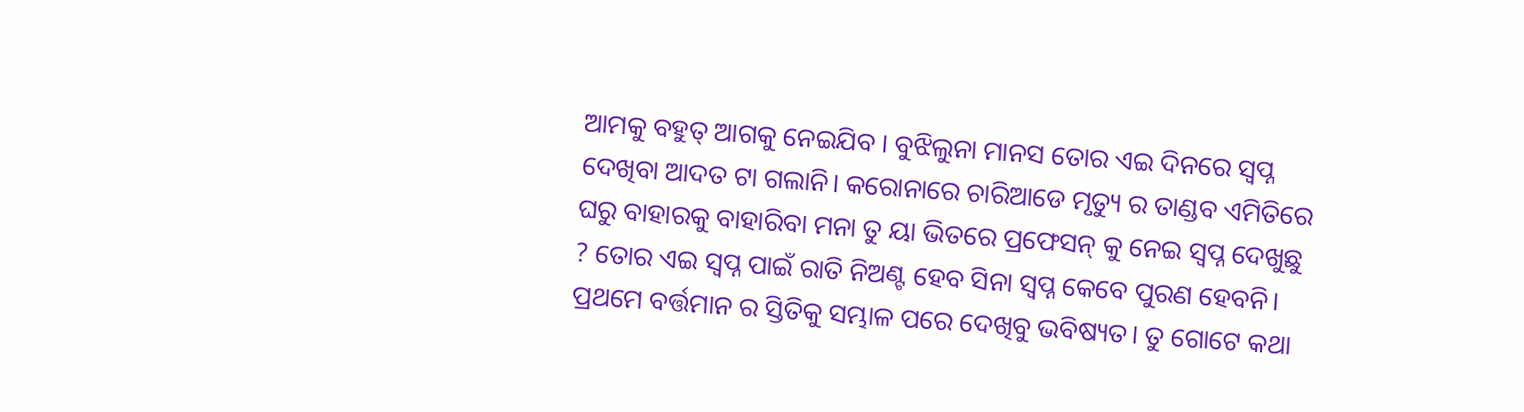ଆମକୁ ବହୁତ୍ ଆଗକୁ ନେଇଯିବ । ବୁଝିଲୁନା ମାନସ ତୋର ଏଇ ଦିନରେ ସ୍ବପ୍ନ ଦେଖିବା ଆଦତ ଟା ଗଲାନି। କରୋନାରେ ଚାରିଆଡେ ମୃତ୍ୟୁ ର ତାଣ୍ଡବ ଏମିତିରେ ଘରୁ ବାହାରକୁ ବାହାରିବା ମନା ତୁ ୟା ଭିତରେ ପ୍ରଫେସନ୍ କୁ ନେଇ ସ୍ବପ୍ନ ଦେଖୁଛୁ ? ତୋର ଏଇ ସ୍ବପ୍ନ ପାଇଁ ରାତି ନିଅଣ୍ଟ ହେବ ସିନା ସ୍ବପ୍ନ କେବେ ପୁରଣ ହେବନି। ପ୍ରଥମେ ବର୍ତ୍ତମାନ ର ସ୍ତିତିକୁ ସମ୍ଭାଳ ପରେ ଦେଖିବୁ ଭବିଷ୍ୟତ। ତୁ ଗୋଟେ କଥା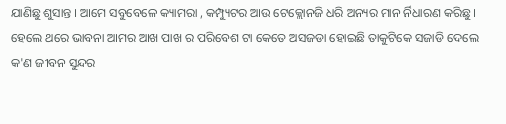ଯାଣିଛୁ ଶୁସାନ୍ତ । ଆମେ ସବୁବେଳେ କ୍ୟାମରା , କମ୍ପ୍ୟୁଟର ଆଉ ଟେକ୍ଲୋନଜି ଧରି ଅନ୍ୟର ମାନ ର୍ନିଧାରଣ କରିଛୁ । ହେଲେ ଥରେ ଭାବନା ଆମର ଆଖ ପାଖ ର ପରିବେଶ ଟା କେତେ ଅସଜଡା ହୋଇଛି ତାକୁଟିକେ ସଜାଡି ଦେଲେ କ'ଣ ଜୀବନ ସୁନ୍ଦର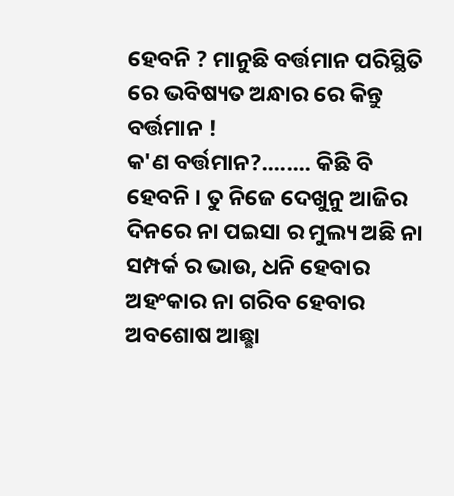ହେବନି ? ମାନୁଛି ବର୍ତ୍ତମାନ ପରିସ୍ଥିତି ରେ ଭବିଷ୍ୟତ ଅନ୍ଧାର ରେ କିନ୍ତୁ ବର୍ତ୍ତମାନ !
କ'ଣ ବର୍ତ୍ତମାନ?........ କିଛି ବି ହେବନି । ତୁ ନିଜେ ଦେଖୁନୁ ଆଜିର ଦିନରେ ନା ପଇସା ର ମୁଲ୍ୟ ଅଛି ନା ସମ୍ପର୍କ ର ଭାଉ, ଧନି ହେବାର ଅହଂକାର ନା ଗରିବ ହେବାର ଅବଶୋଷ ଆଛ୍ଛା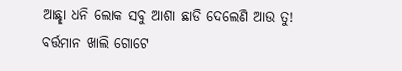ଆଛ୍ଛା ଧନି ଲୋକ ସବୁ ଆଶା ଛାଡି ଦେଲେଣି ଆଉ ତୁ! ବର୍ତ୍ତମାନ ଖାଲି ଗୋଟେ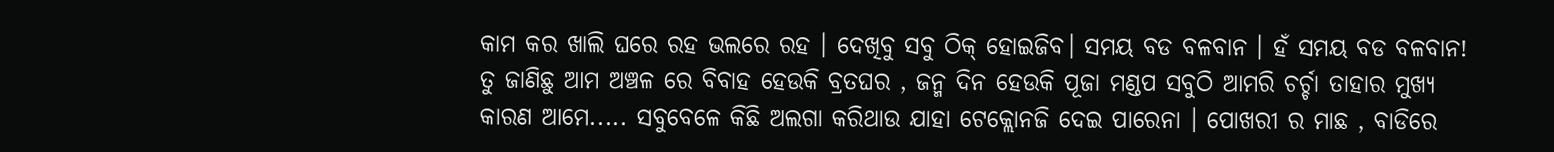କାମ କର ଖାଲି ଘରେ ରହ ଭଲରେ ରହ । ଦେଖିବୁ ସବୁ ଠିକ୍ ହୋଇଜିବ। ସମୟ ବଡ ବଳବାନ । ହଁ ସମୟ ବଡ ବଳବାନ! ତୁ ଜାଣିଛୁ ଆମ ଅଞ୍ଚଳ ରେ ବିବାହ ହେଉକି ବ୍ରତଘର , ଜନ୍ମ ଦିନ ହେଉକି ପୂଜା ମଣ୍ଡପ ସବୁଠି ଆମରି ଚର୍ଚ୍ଚା ତାହାର ମୁଖ୍ୟ କାରଣ ଆମେ..... ସବୁବେଳେ କିଛି ଅଲଗା କରିଥାଉ ଯାହା ଟେକ୍ଲୋନଜି ଦେଇ ପାରେନା । ପୋଖରୀ ର ମାଛ , ବାଡିରେ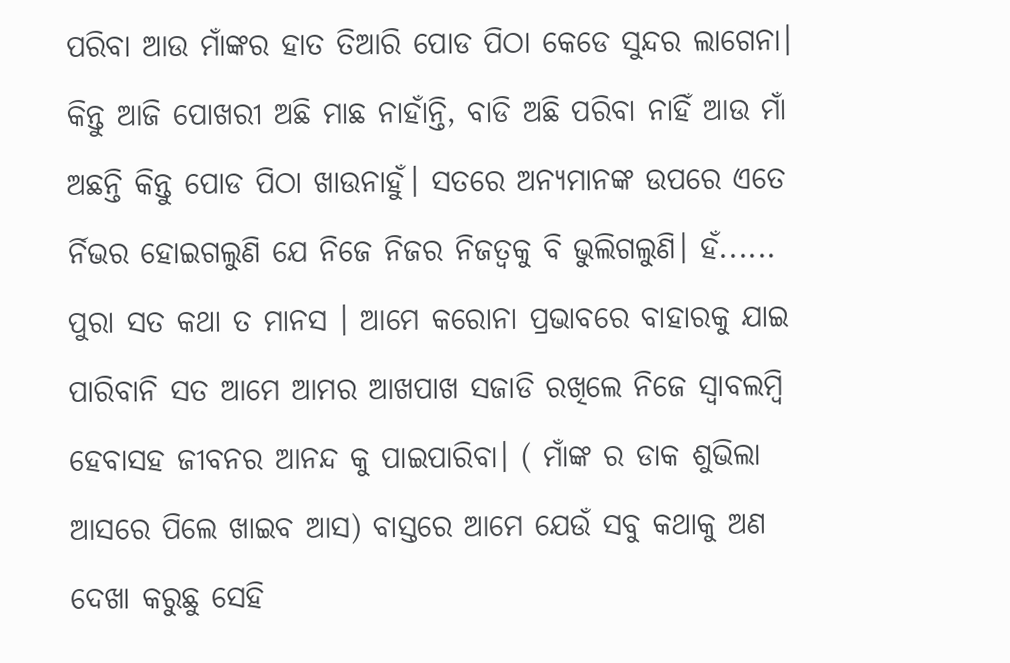ପରିବା ଆଉ ମାଁଙ୍କର ହାତ ତିଆରି ପୋଡ ପିଠା କେଡେ ସୁନ୍ଦର ଲାଗେନା। କିନ୍ତୁ ଆଜି ପୋଖରୀ ଅଛି ମାଛ ନାହାଁନ୍ତି, ବାଡି ଅଛି ପରିବା ନାହିଁ ଆଉ ମାଁ ଅଛନ୍ତି କିନ୍ତୁ ପୋଡ ପିଠା ଖାଉନାହୁଁ। ସତରେ ଅନ୍ୟମାନଙ୍କ ଉପରେ ଏତେ ର୍ନିଭର ହୋଇଗଲୁଣି ଯେ ନିଜେ ନିଜର ନିଜତ୍ବକୁ ବି ଭୁଲିଗଲୁଣି। ହଁ...... ପୁରା ସତ କଥା ତ ମାନସ । ଆମେ କରୋନା ପ୍ରଭାବରେ ବାହାରକୁ ଯାଇ ପାରିବାନି ସତ ଆମେ ଆମର ଆଖପାଖ ସଜାଡି ରଖିଲେ ନିଜେ ସ୍ବାବଲମ୍ବି ହେବାସହ ଜୀବନର ଆନନ୍ଦ କୁ ପାଇପାରିବା। ( ମାଁଙ୍କ ର ଡାକ ଶୁଭିଲା ଆସରେ ପିଲେ ଖାଇବ ଆସ) ବାସ୍ତରେ ଆମେ ଯେଉଁ ସବୁ କଥାକୁ ଅଣ ଦେଖା କରୁଛୁ ସେହି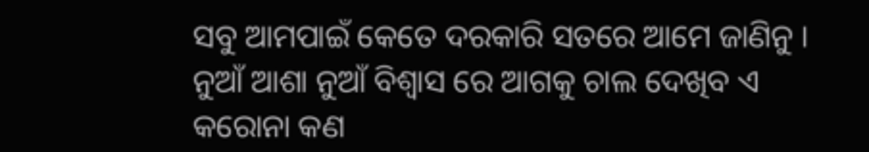ସବୁ ଆମପାଇଁ କେତେ ଦରକାରି ସତରେ ଆମେ ଜାଣିନୁ । ନୁଆଁ ଆଶା ନୁଆଁ ବିଶ୍ବାସ ରେ ଆଗକୁ ଚାଲ ଦେଖିବ ଏ କରୋନା କଣ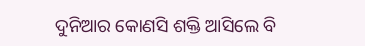ଦୁନିଆର କୋଣସି ଶକ୍ତି ଆସିଲେ ବି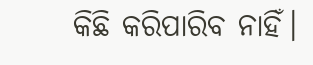କିଛି କରିପାରିବ ନାହିଁ।